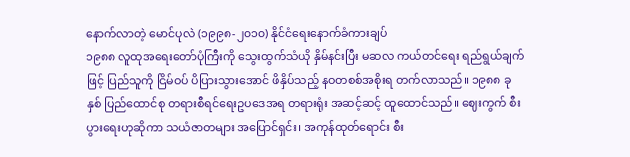နောက်လာတဲ့ မောင်ပုလဲ (၁၉၉၈-၂၀၁၀) နိုင်ငံရေးနောက်ခံကားချပ်
၁၉၈၈ လူထုအရေးတော်ပုံကြီးကို သွေးထွက်သံယို နှိမ်နင်းပြီး မဆလ ကယ်တင်ရေး ရည်ရွယ်ချက်ဖြင့် ပြည်သူကို ငြိမ်ဝပ် ပိပြားသွားအောင် ဖိနှိပ်သည့် နဝတစစ်အစိုးရ တက်လာသည်။ ၁၉၈၈ ခုနှစ် ပြည်ထောင်စု တရားစီရင်ရေးဥပဒေအရ တရားရုံး အဆင့်ဆင့် ထူထောင်သည်။ ဈေးကွက် စီးပွားရေးဟုဆိုကာ သယံဇာတများ အပြောင်ရှင်း၊ အကုန်ထုတ်ရောင်း စီး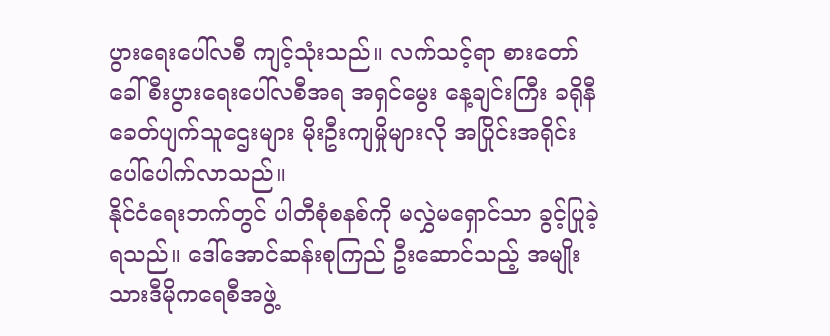ပွားရေးပေါ်လစီ ကျင့်သုံးသည်။ လက်သင့်ရာ စားတော်ခေါ် စီးပွားရေးပေါ်လစီအရ အရှင်မွေး နေ့ချင်းကြီး ခရိုနီခေတ်ပျက်သူဌေးများ မိုးဦးကျမှိုများလို အပြိုင်းအရိုင်း ပေါ်ပေါက်လာသည်။
နိုင်ငံရေးဘက်တွင် ပါတီစုံစနစ်ကို မလွှဲမရှောင်သာ ခွင့်ပြုခဲ့ရသည်။ ဒေါ်အောင်ဆန်းစုကြည် ဦးဆောင်သည့် အမျိုးသားဒီမိုကရေစီအဖွဲ့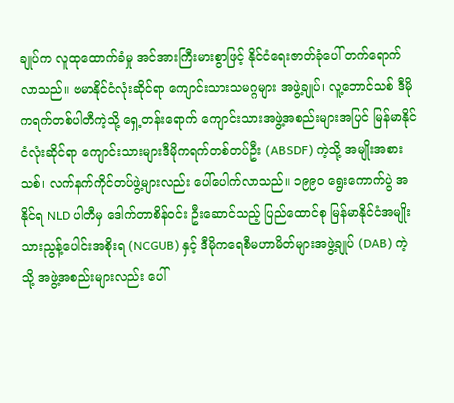ချုပ်က လူထုထောက်ခံမှု အင်အားကြီးမားစွာဖြင့် နိုင်ငံရေးဇာတ်ခုံပေါ် တက်ရောက်လာသည်။ ဗမာနိုင်ငံလုံးဆိုင်ရာ ကျောင်းသားသမဂ္ဂများ အဖွဲ့ချုပ်၊ လူ့ဘောင်သစ် ဒီမိုကရက်တစ်ပါတီကဲ့သို့ ရှေ့တန်းရောက် ကျောင်းသားအဖွဲ့အစည်းများအပြင် မြန်မာနိုင်ငံလုံးဆိုင်ရာ ကျောင်းသားများဒီမိုကရက်တစ်တပ်ဦး (ABSDF) ကဲ့သို့ အမျိုးအစားသစ်၊ လက်နက်ကိုင်တပ်ဖွဲ့များလည်း ပေါ်ပေါက်လာသည်။ ၁၉၉၀ ရွေးကောက်ပွဲ အနိုင်ရ NLD ပါတီမှ ဒေါက်တာစိန်ဝင်း ဦးဆောင်သည့် ပြည်ထောင်စု မြန်မာနိုင်ငံအမျိုးသားညွန့်ပေါင်းအစိုးရ (NCGUB) နှင့် ဒီမိုကရေစီမဟာမိတ်များအဖွဲ့ချုပ် (DAB) ကဲ့သို့ အဖွဲ့အစည်းများလည်း ပေါ်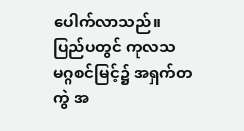ပေါက်လာသည်။
ပြည်ပတွင် ကုလသမဂ္ဂစင်မြင့်၌ အရှက်တကွဲ အ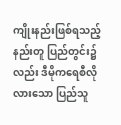ကျိုးနည်းဖြစ်ရသည့်နည်းတူ ပြည်တွင်း၌လည်း ဒီမိုကရေစီလိုလားသော ပြည်သူ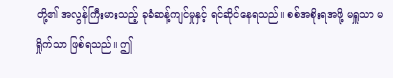တို့၏ အလွန်ကြီးမားသည့် ခုခံဆန့်ကျင်မှုနှင့် ရင်ဆိုင်နေရသည်။ စစ်အစိုးရအဖို့ မရှူသာ မရှိုက်သာ ဖြစ်ရသည်။ ဤ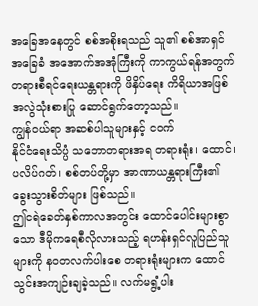အခြေအနေတွင် စစ်အစိုးရသည် သူ၏ စစ်အာရှင်အခြေခံ အအောက်အအုံကြီးကို ကာကွယ်ရန်အတွက် တရားစီရင်ရေးယန္တရားကို ဖိနှိပ်ရေး ကိရိယာအဖြစ် အလွဲသုံးစားပြု ဆောင်ရွက်တော့သည်။
ကျွန်ဝယ်ရာ အဆစ်ပါသူများနှင့် ငဝက်
နိုင်ငံရေးသိပ္ပံ သဘောတရားအရ တရားရုံး၊ ထောင်၊ ပလိပ်ဂတ်၊ စစ်တပ်တို့မှာ အာဏာယန္တရားကြီး၏ ခွေးသွားစိတ်များ ဖြစ်သည်။
ဤငရဲခေတ်နှစ်ကာလအတွင်း ထောင်ပေါင်းများစွာသော ဒီမိုကရေစီလိုလားသည့် ရဟန်းရှင်လူပြည်သူများကို နဝတလက်ပါးစေ တရားရုံးများက ထောင်သွင်းအကျဉ်းချခဲ့သည်။ လက်မရွံ့ပါး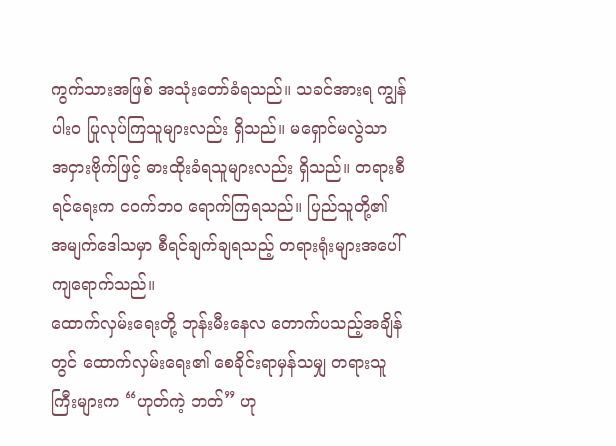ကွက်သားအဖြစ် အသုံးတော်ခံရသည်။ သခင်အားရ ကျွန်ပါး၀ ပြုလုပ်ကြသူများလည်း ရှိသည်။ မရှောင်မလွဲသာ အငှားဗိုက်ဖြင့် ဓားထိုးခံရသူများလည်း ရှိသည်။ တရားစီရင်ရေးက ငဝက်ဘ၀ ရောက်ကြရသည်။ ပြည်သူတို့၏ အမျက်ဒေါသမှာ စီရင်ချက်ချရသည့် တရားရုံးများအပေါ် ကျရောက်သည်။
ထောက်လှမ်းရေးတို့ ဘုန်းမီးနေလ တောက်ပသည့်အချိန်တွင် ထောက်လှမ်းရေး၏ စေခိုင်းရာမှန်သမျှ တရားသူကြီးများက “ဟုတ်ကဲ့ ဘတ်” ဟု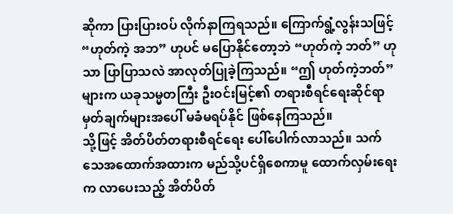ဆိုကာ ပြားပြားဝပ် လိုက်နာကြရသည်။ ကြောက်ရွံ့လွန်းသဖြင့် “ဟုတ်ကဲ့ အဘ” ဟုပင် မပြောနိုင်တော့ဘဲ “ဟုတ်ကဲ့ ဘတ်” ဟုသာ ပြာပြာသလဲ အာလုတ်ပြုခဲ့ကြသည်။ “ဤ ဟုတ်ကဲ့ဘတ်” များက ယခုသမ္မတကြီး ဦးဝင်းမြင့်၏ တရားစီရင်ရေးဆိုင်ရာ မှတ်ချက်များအပေါ် မခံမရပ်နိုင် ဖြစ်နေကြသည်။
သို့ဖြင့် အိတ်ပိတ်တရားစီရင်ရေး ပေါ်ပေါက်လာသည်။ သက်သေအထောက်အထားက မည်သို့ပင်ရှိစေကာမူ ထောက်လှမ်းရေးက လာပေးသည့် အိတ်ပိတ်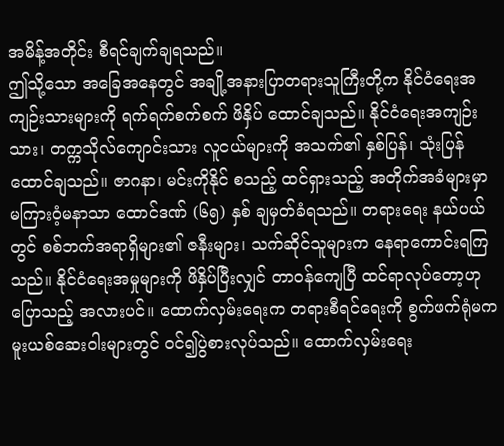အမိန့်အတိုင်း စီရင်ချက်ချရသည်။
ဤသို့သော အခြေအနေတွင် အချို့အနားပြာတရားသူကြီးတို့က နိုင်ငံရေးအကျဉ်းသားများကို ရက်ရက်စက်စက် ဖိနှိပ် ထောင်ချသည်။ နိုင်ငံရေးအကျဉ်းသား၊ တက္ကသိုလ်ကျောင်းသား လူငယ်များကို အသက်၏ နှစ်ပြန်၊ သုံးပြန် ထောင်ချသည်။ ဇာဂနာ၊ မင်းကိုနိုင် စသည့် ထင်ရှားသည့် အတိုက်အခံများမှာ မကြားဝံ့မနာသာ ထောင်ဒဏ် (၆၅) နှစ် ချမှတ်ခံရသည်။ တရားရေး နယ်ပယ်တွင် စစ်ဘက်အရာရှိများ၏ ဇနီးများ၊ သက်ဆိုင်သူများက နေရာကောင်းရကြသည်။ နိုင်ငံရေးအမှုများကို ဖိနှိပ်ပြီးလျှင် တာဝန်ကျေပြီ ထင်ရာလုပ်တော့ဟု ပြောသည့် အလားပင်။ ထောက်လှမ်းရေးက တရားစီရင်ရေးကို စွက်ဖက်ရုံမက မူးယစ်ဆေးဝါးများတွင် ဝင်၍ပွဲစားလုပ်သည်။ ထောက်လှမ်းရေး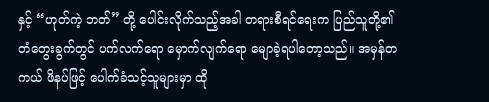နှင့် “ဟုတ်ကဲ့ ဘတ်” တို့ ပေါင်းလိုက်သည့်အခါ တရားစီရင်ရေးက ပြည်သူတို့၏ တံတွေးခွက်တွင် ပက်လက်ရော မှောက်လျက်ရော မျောခဲ့ရပါတော့သည်။ အမှန်တကယ် ဖိနပ်ဖြင့် ပေါက်ခံသင့်သူများမှာ ထို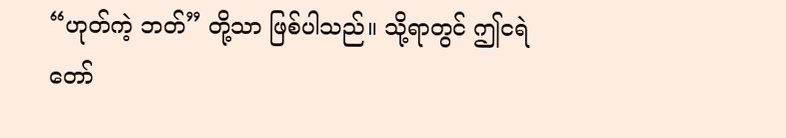“ဟုတ်ကဲ့ ဘတ်” တို့သာ ဖြစ်ပါသည်။ သို့ရာတွင် ဤငရဲတော်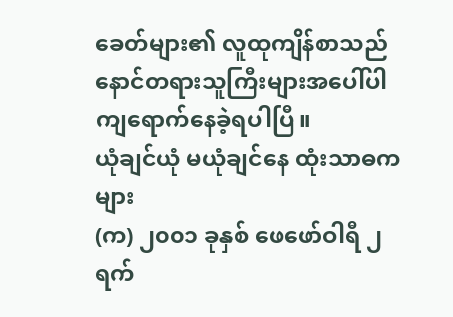ခေတ်များ၏ လူထုကျိန်စာသည် နောင်တရားသူကြီးများအပေါ်ပါ ကျရောက်နေခဲ့ရပါပြီ။
ယုံချင်ယုံ မယုံချင်နေ ထုံးသာဓကများ
(က) ၂၀၀၁ ခုနှစ် ဖေဖော်ဝါရီ ၂ ရက်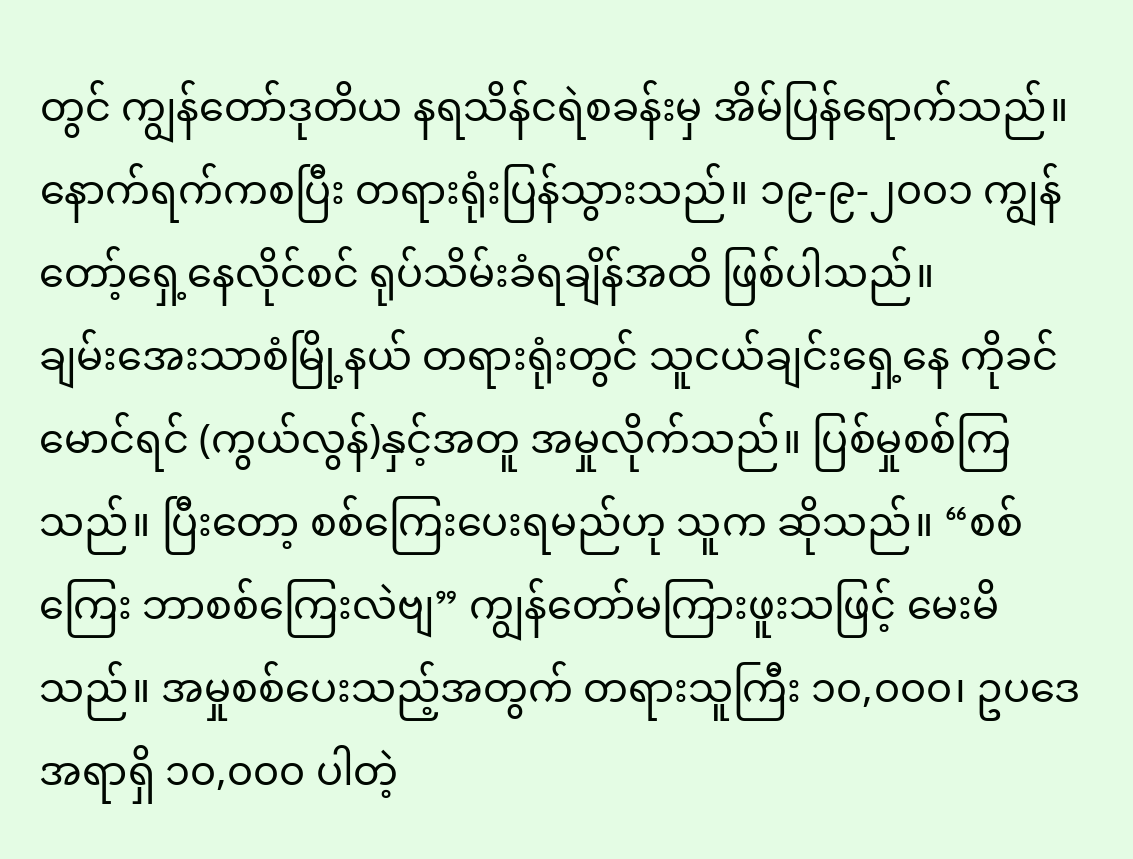တွင် ကျွန်တော်ဒုတိယ နရသိန်ငရဲစခန်းမှ အိမ်ပြန်ရောက်သည်။ နောက်ရက်ကစပြီး တရားရုံးပြန်သွားသည်။ ၁၉-၉-၂၀၀၁ ကျွန်တော့်ရှေ့နေလိုင်စင် ရုပ်သိမ်းခံရချိန်အထိ ဖြစ်ပါသည်။
ချမ်းအေးသာစံမြို့နယ် တရားရုံးတွင် သူငယ်ချင်းရှေ့နေ ကိုခင်မောင်ရင် (ကွယ်လွန်)နှင့်အတူ အမှုလိုက်သည်။ ပြစ်မှုစစ်ကြသည်။ ပြီးတော့ စစ်ကြေးပေးရမည်ဟု သူက ဆိုသည်။ “စစ်ကြေး ဘာစစ်ကြေးလဲဗျ” ကျွန်တော်မကြားဖူးသဖြင့် မေးမိသည်။ အမှုစစ်ပေးသည့်အတွက် တရားသူကြီး ၁၀,၀၀၀၊ ဥပဒေအရာရှိ ၁၀,၀၀၀ ပါတဲ့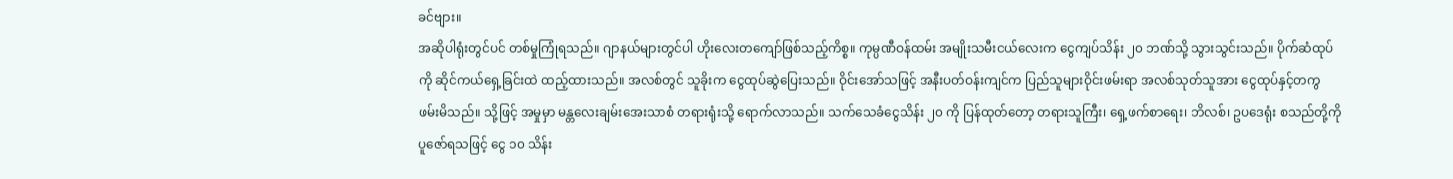ခင်ဗျား။
အဆိုပါရုံးတွင်ပင် တစ်မှုကြုံရသည်။ ဂျာနယ်များတွင်ပါ ဟိုးလေးတကျော်ဖြစ်သည့်ကိစ္စ။ ကုမ္ပဏီဝန်ထမ်း အမျိုးသမီးငယ်လေးက ငွေကျပ်သိန်း ၂၀ ဘဏ်သို့ သွားသွင်းသည်။ ပိုက်ဆံထုပ်ကို ဆိုင်ကယ်ရှေ့ခြင်းထဲ ထည့်ထားသည်။ အလစ်တွင် သူခိုးက ငွေထုပ်ဆွဲပြေးသည်။ ဝိုင်းအော်သဖြင့် အနီးပတ်ဝန်းကျင်က ပြည်သူများဝိုင်းဖမ်းရာ အလစ်သုတ်သူအား ငွေထုပ်နှင့်တကွ ဖမ်းမိသည်။ သို့ဖြင့် အမှုမှာ မန္တလေးချမ်းအေးသာစံ တရားရုံးသို့ ရောက်လာသည်။ သက်သေခံငွေသိန်း ၂၀ ကို ပြန်ထုတ်တော့ တရားသူကြီး၊ ရှေ့ဖက်စာရေး၊ ဘိလစ်၊ ဥပဒေရုံး စသည်တို့ကို ပူဇော်ရသဖြင့် ငွေ ၁၀ သိန်း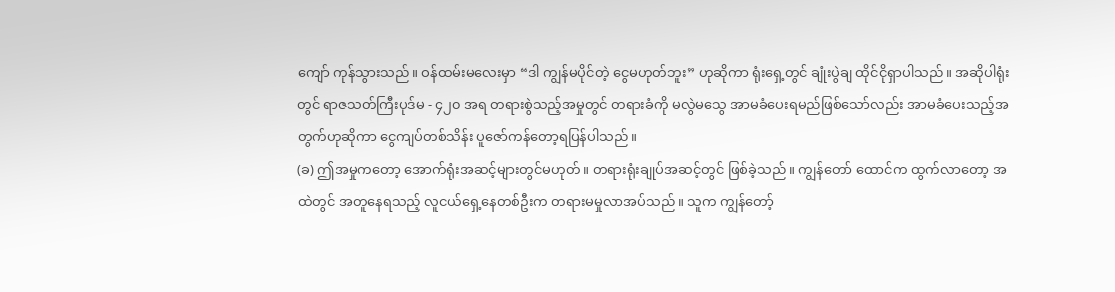ကျော် ကုန်သွားသည်။ ဝန်ထမ်းမလေးမှာ “ဒါ ကျွန်မပိုင်တဲ့ ငွေမဟုတ်ဘူး” ဟုဆိုကာ ရုံးရှေ့တွင် ချုံးပွဲချ ထိုင်ငိုရှာပါသည်။ အဆိုပါရုံးတွင် ရာဇသတ်ကြီးပုဒ်မ - ၄၂၀ အရ တရားစွဲသည့်အမှုတွင် တရားခံကို မလွဲမသွေ အာမခံပေးရမည်ဖြစ်သော်လည်း အာမခံပေးသည့်အတွက်ဟုဆိုကာ ငွေကျပ်တစ်သိန်း ပူဇော်ကန်တော့ရပြန်ပါသည်။
(ခ) ဤအမှုကတော့ အောက်ရုံးအဆင့်များတွင်မဟုတ်။ တရားရုံးချုပ်အဆင့်တွင် ဖြစ်ခဲ့သည်။ ကျွန်တော် ထောင်က ထွက်လာတော့ အထဲတွင် အတူနေရသည့် လူငယ်ရှေ့နေတစ်ဦးက တရားမမှုလာအပ်သည်။ သူက ကျွန်တော့်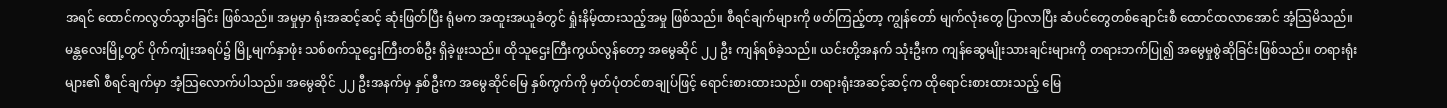အရင် ထောင်ကလွတ်သွားခြင်း ဖြစ်သည်။ အမှုမှာ ရုံးအဆင့်ဆင့် ဆုံးဖြတ်ပြီး ရုံမက အထူးအယူခံတွင် ရှုံးနိမ့်ထားသည့်အမှု ဖြစ်သည်။ စီရင်ချက်များကို ဖတ်ကြည့်တာ့ ကျွန်တော် မျက်လုံးတွေ ပြာလာပြီး ဆံပင်တွေတစ်ချောင်းစီ ထောင်ထလာအောင် အံ့သြမိသည်။
မန္တလေးမြို့တွင် ပိုက်ကျုံးအရပ်၌ မြို့မျက်နှာဖုံး သစ်စက်သူဌေးကြီးတစ်ဦး ရှိခဲ့ဖူးသည်။ ထိုသူဌေးကြီးကွယ်လွန်တော့ အမွေဆိုင် ၂၂ ဦး ကျန်ရစ်ခဲ့သည်။ ယင်းတို့အနက် သုံးဦးက ကျန်ဆွေမျိုးသားချင်းများကို တရားဘက်ပြု၍ အမွေမှုစွဲဆိုခြင်းဖြစ်သည်။ တရားရုံးများ၏ စီရင်ချက်မှာ အံ့သြလောက်ပါသည်။ အမွေဆိုင် ၂၂ ဦးအနက်မှ နှစ်ဦးက အမွေဆိုင်မြေ နှစ်ကွက်ကို မှတ်ပုံတင်စာချုပ်ဖြင့် ရောင်းစားထားသည်။ တရားရုံးအဆင့်ဆင့်က ထိုရောင်းစားထားသည့် မြေ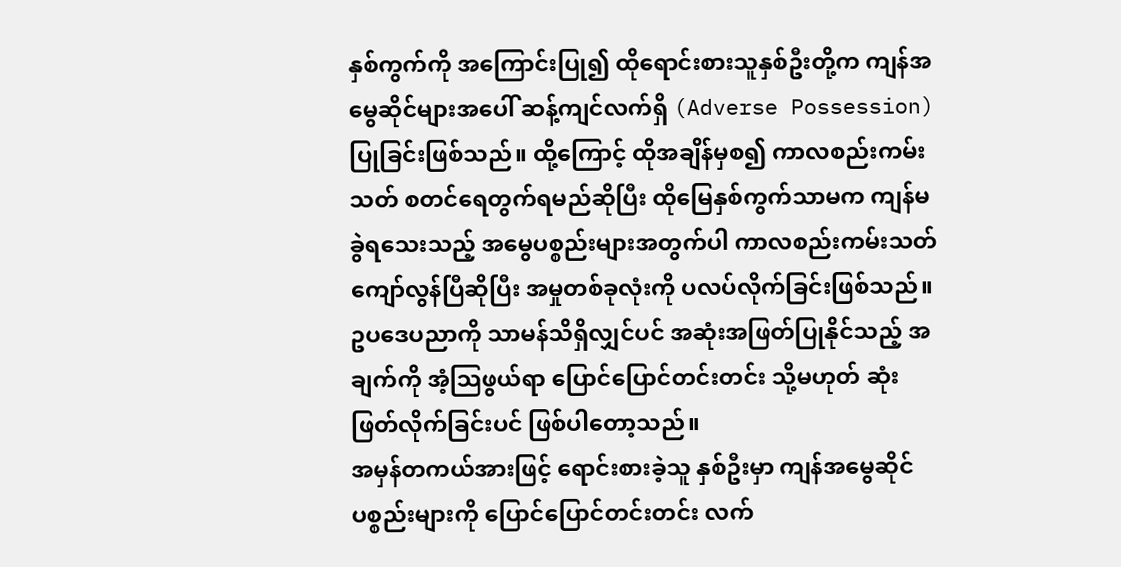နှစ်ကွက်ကို အကြောင်းပြု၍ ထိုရောင်းစားသူနှစ်ဦးတို့က ကျန်အမွေဆိုင်များအပေါ် ဆန့်ကျင်လက်ရှိ (Adverse Possession) ပြုခြင်းဖြစ်သည်။ ထို့ကြောင့် ထိုအချိန်မှစ၍ ကာလစည်းကမ်းသတ် စတင်ရေတွက်ရမည်ဆိုပြီး ထိုမြေနှစ်ကွက်သာမက ကျန်မခွဲရသေးသည့် အမွေပစ္စည်းများအတွက်ပါ ကာလစည်းကမ်းသတ် ကျော်လွန်ပြီဆိုပြီး အမှုတစ်ခုလုံးကို ပလပ်လိုက်ခြင်းဖြစ်သည်။ ဥပဒေပညာကို သာမန်သိရှိလျှင်ပင် အဆုံးအဖြတ်ပြုနိုင်သည့် အချက်ကို အံ့သြဖွယ်ရာ ပြောင်ပြောင်တင်းတင်း သို့မဟုတ် ဆုံးဖြတ်လိုက်ခြင်းပင် ဖြစ်ပါတော့သည်။
အမှန်တကယ်အားဖြင့် ရောင်းစားခဲ့သူ နှစ်ဦးမှာ ကျန်အမွေဆိုင်ပစ္စည်းများကို ပြောင်ပြောင်တင်းတင်း လက်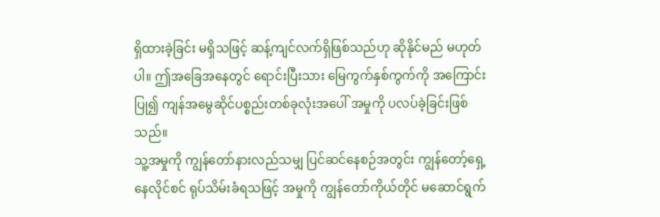ရှိထားခဲ့ခြင်း မရှိသဖြင့် ဆန့်ကျင်လက်ရှိဖြစ်သည်ဟု ဆိုနိုင်မည် မဟုတ်ပါ။ ဤအခြေအနေတွင် ရောင်းပြီးသား မြေကွက်နှစ်ကွက်ကို အကြောင်းပြု၍ ကျန်အမွေဆိုင်ပစ္စည်းတစ်ခုလုံးအပေါ် အမှုကို ပလပ်ခဲ့ခြင်းဖြစ်သည်။
သူ့အမှုကို ကျွန်တော်နားလည်သမျှ ပြင်ဆင်နေစဉ်အတွင်း ကျွန်တော့်ရှေ့နေလိုင်စင် ရုပ်သိမ်းခံရသဖြင့် အမှုကို ကျွန်တော်ကိုယ်တိုင် မဆောင်ရွက်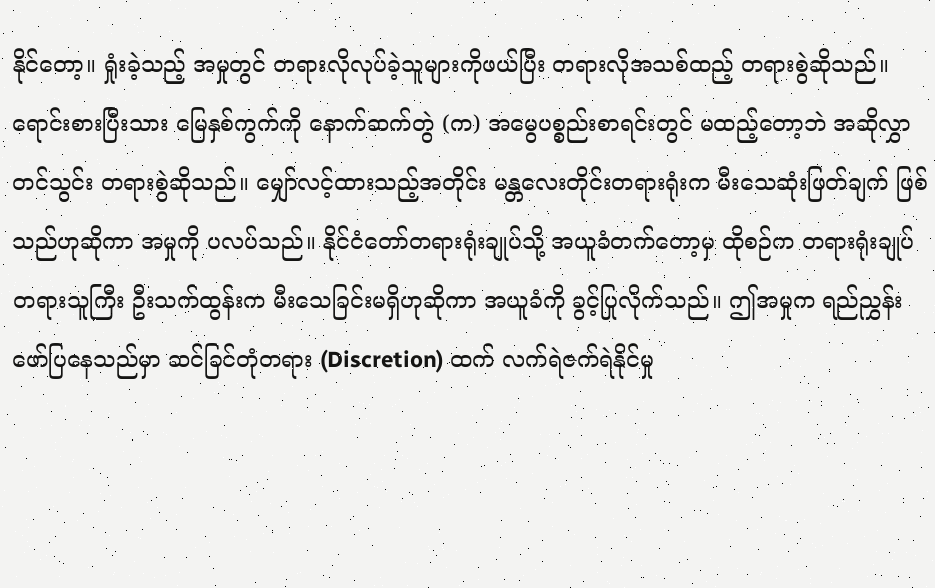နိုင်တော့။ ရှုံးခဲ့သည့် အမှုတွင် တရားလိုလုပ်ခဲ့သူများကိုဖယ်ပြီး တရားလိုအသစ်ထည့် တရားစွဲဆိုသည်။ ရောင်းစားပြီးသား မြေနှစ်ကွက်ကို နောက်ဆက်တွဲ (က) အမွေပစ္စည်းစာရင်းတွင် မထည့်တော့ဘဲ အဆိုလွှာတင်သွင်း တရားစွဲဆိုသည်။ မျှော်လင့်ထားသည့်အတိုင်း မန္တလေးတိုင်းတရားရုံးက မီးသေဆုံးဖြတ်ချက် ဖြစ်သည်ဟုဆိုကာ အမှုကို ပလပ်သည်။ နိုင်ငံတော်တရားရုံးချုပ်သို့ အယူခံတက်တော့မှ ထိုစဉ်က တရားရုံးချုပ် တရားသူကြီး ဦးသက်ထွန်းက မီးသေခြင်းမရှိဟုဆိုကာ အယူခံကို ခွင့်ပြုလိုက်သည်။ ဤအမှုက ရည်ညွှန်းဖော်ပြနေသည်မှာ ဆင်ခြင်တုံတရား (Discretion) ထက် လက်ရဲဇက်ရဲနိုင်မှု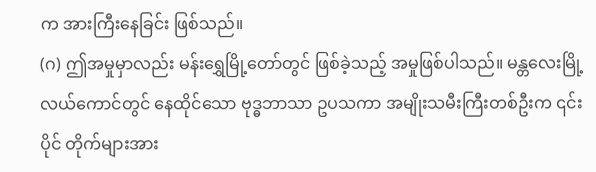က အားကြီးနေခြင်း ဖြစ်သည်။
(ဂ) ဤအမှုမှာလည်း မန်းရွှေမြို့တော်တွင် ဖြစ်ခဲ့သည့် အမှုဖြစ်ပါသည်။ မန္တလေးမြို့လယ်ကောင်တွင် နေထိုင်သော ဗုဒ္ဓဘာသာ ဥပသကာ အမျိုးသမီးကြီးတစ်ဦးက ၎င်းပိုင် တိုက်များအား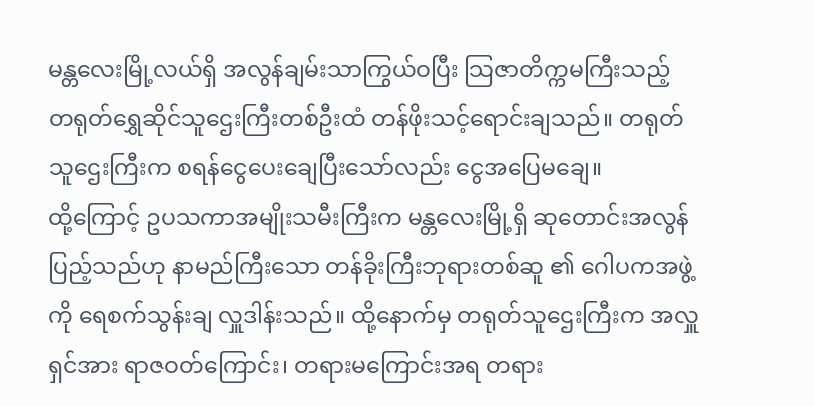မန္တလေးမြို့လယ်ရှိ အလွန်ချမ်းသာကြွယ်ဝပြီး သြဇာတိက္ကမကြီးသည့် တရုတ်ရွှေဆိုင်သူဌေးကြီးတစ်ဦးထံ တန်ဖိုးသင့်ရောင်းချသည်။ တရုတ်သူဌေးကြီးက စရန်ငွေပေးချေပြီးသော်လည်း ငွေအပြေမချေ။
ထို့ကြောင့် ဥပသကာအမျိုးသမီးကြီးက မန္တလေးမြို့ရှိ ဆုတောင်းအလွန်ပြည့်သည်ဟု နာမည်ကြီးသော တန်ခိုးကြီးဘုရားတစ်ဆူ ၏ ဂေါပကအဖွဲ့ကို ရေစက်သွန်းချ လှူဒါန်းသည်။ ထို့နောက်မှ တရုတ်သူဌေးကြီးက အလှူရှင်အား ရာဇဝတ်ကြောင်း၊ တရားမကြောင်းအရ တရား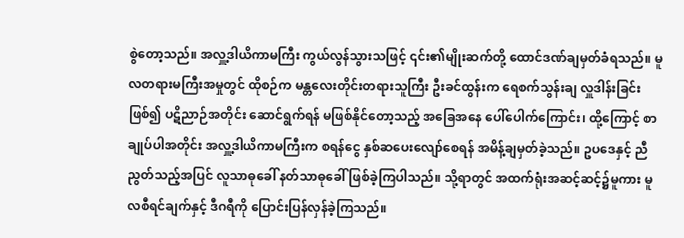စွဲတော့သည်။ အလှူ့ဒါယိကာမကြီး ကွယ်လွန်သွားသဖြင့် ၎င်း၏မျိုးဆက်တို့ ထောင်ဒဏ်ချမှတ်ခံရသည်။ မူလတရားမကြီးအမှုတွင် ထိုစဉ်က မန္တလေးတိုင်းတရားသူကြီး ဦးခင်ထွန်းက ရေစက်သွန်းချ လှူဒါန်းခြင်းဖြစ်၍ ပဋိညာဉ်အတိုင်း ဆောင်ရွက်ရန် မဖြစ်နိုင်တော့သည့် အခြေအနေ ပေါ်ပေါက်ကြောင်း၊ ထို့ကြောင့် စာချုပ်ပါအတိုင်း အလှူ့ဒါယိကာမကြီးက စရန်ငွေ နှစ်ဆပေးလျော်စေရန် အမိန့်ချမှတ်ခဲ့သည်။ ဥပဒေနှင့် ညီညွတ်သည့်အပြင် လူသာဓုခေါ် နတ်သာဓုခေါ် ဖြစ်ခဲ့ကြပါသည်။ သို့ရာတွင် အထက်ရုံးအဆင့်ဆင့်၌မူကား မူလစီရင်ချက်နှင့် ဒီဂရီကို ပြောင်းပြန်လှန်ခဲ့ကြသည်။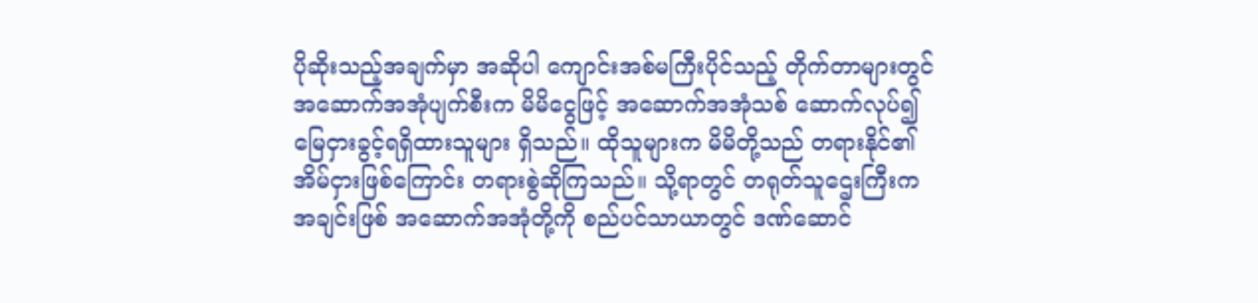ပိုဆိုးသည့်အချက်မှာ အဆိုပါ ကျောင်းအစ်မကြီးပိုင်သည့် တိုက်တာများတွင် အဆောက်အအုံပျက်စီးက မိမိငွေဖြင့် အဆောက်အအုံသစ် ဆောက်လုပ်၍ မြေငှားခွင့်ရရှိထားသူများ ရှိသည်။ ထိုသူများက မိမိတို့သည် တရားနိုင်၏ အိမ်ငှားဖြစ်ကြောင်း တရားစွဲဆိုကြသည်။ သို့ရာတွင် တရုတ်သူဌေးကြီးက အချင်းဖြစ် အဆောက်အအုံတို့ကို စည်ပင်သာယာတွင် ဒဏ်ဆောင်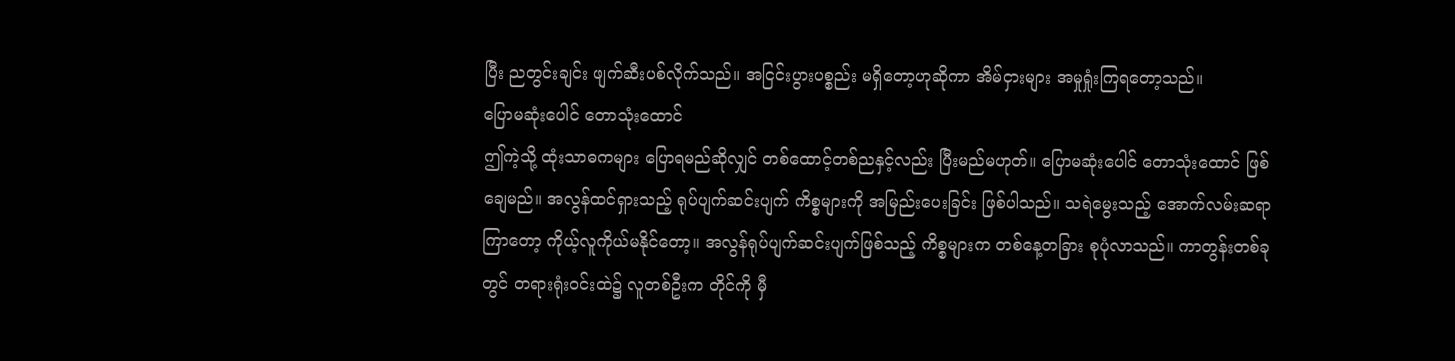ပြီး ညတွင်းချင်း ဖျက်ဆီးပစ်လိုက်သည်။ အငြင်းပွားပစ္စည်း မရှိတော့ဟုဆိုကာ အိမ်ငှားများ အမှုရှုံးကြရတော့သည်။
ပြောမဆုံးပေါင် တောသုံးထောင်
ဤကဲ့သို့ ထုံးသာဓကများ ပြောရမည်ဆိုလျှင် တစ်ထောင့်တစ်ညနှင့်လည်း ပြီးမည်မဟုတ်။ ပြောမဆုံးပေါင် တောသုံးထောင် ဖြစ်ချေမည်။ အလွန်ထင်ရှားသည့် ရုပ်ပျက်ဆင်းပျက် ကိစ္စများကို အမြည်းပေးခြင်း ဖြစ်ပါသည်။ သရဲမွေးသည့် အောက်လမ်းဆရာ ကြာတော့ ကိုယ့်လူကိုယ်မနိုင်တော့။ အလွန်ရုပ်ပျက်ဆင်းပျက်ဖြစ်သည့် ကိစ္စများက တစ်နေ့တခြား စုပုံလာသည်။ ကာတွန်းတစ်ခုတွင် တရားရုံးဝင်းထဲ၌ လူတစ်ဦးက တိုင်ကို မှီ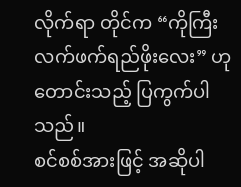လိုက်ရာ တိုင်က “ကိုကြီး လက်ဖက်ရည်ဖိုးလေး” ဟု တောင်းသည့် ပြကွက်ပါသည်။
စင်စစ်အားဖြင့် အဆိုပါ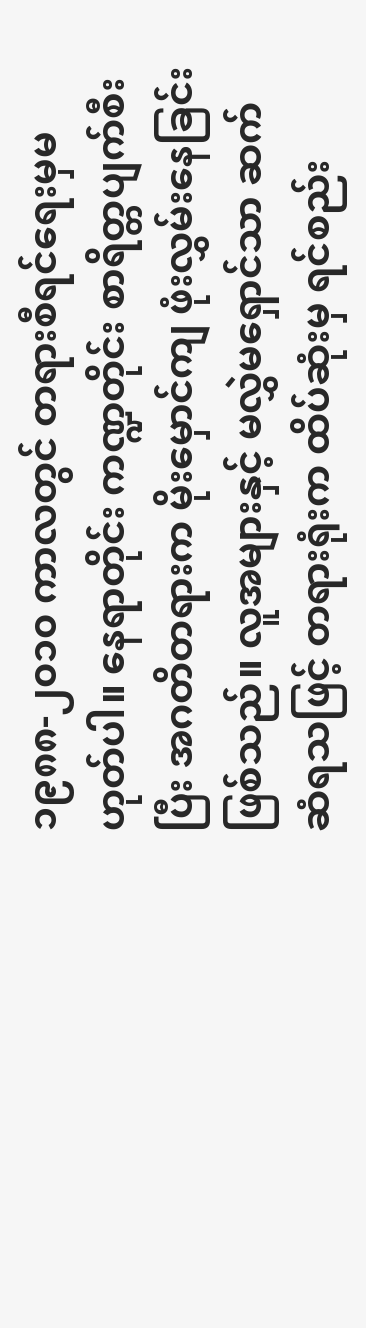၁၉၈၈-၂၀၁၀ ကာလတွင် တရားစီရင်ရေးမှမဟုတ်ပါ။ နေရာတိုင်း ကဏ္ဍတိုင်း စာရိတ္တပျက်စီးပြီး အဂတိတရားက မိုးမှောင်ကျ ဖုံးလွှမ်းနေခြင်းဖြစ်သည်။ လူအများနှင့် မလွှဲမရှောင်သာ ဆက်ဆံရသဖြင့် တရားရုံးက ထိပ်ဆုံးမှ ရင်စည်း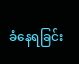ခံနေရခြင်း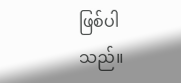ဖြစ်ပါသည်။